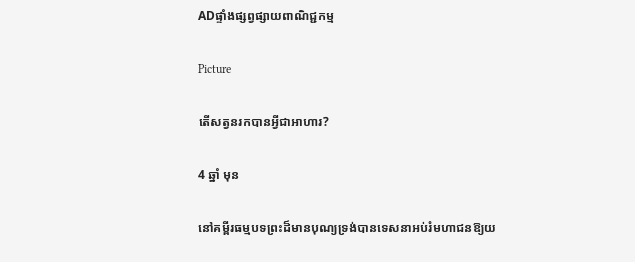ADផ្ទាំងផ្សព្វផ្សាយពាណិជ្ជកម្ម

Picture

តើសត្វនរកបានអ្វីជាអាហារ?

4 ឆ្នាំ មុន

នៅគម្ពីរធម្មបទព្រះដ៏មានបុណ្យទ្រង់បានទេសនាអប់រំមហាជនឱ្យយ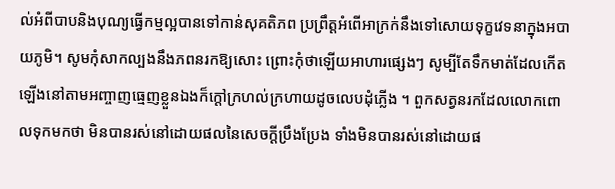ល់អំពីបាបនិងបុណ្យធ្វើកម្មល្អបានទៅកាន់សុគតិភព ប្រព្រឹត្តអំពើអាក្រក់នឹងទៅសោយទុក្ខវេទនាក្នុងអបាយភូមិ។ សូមកុំសាកល្បងនឹងភពនរកឱ្យសោះ ព្រោះកុំថាឡើយអាហារផ្សេងៗ សូម្បីតែទឹកមាត់ដែលកើតឡើងនៅតាមអញ្ចាញធ្មេញខ្លួនឯងក៏ក្តៅក្រហល់ក្រហាយដូចលេបដុំភ្លើង ។ ពួកសត្វនរកដែលលោកពោលទុកមកថា មិនបានរស់នៅដោយផលនៃសេចក្តីប្រឹងប្រែង ទាំងមិនបានរស់នៅដោយផ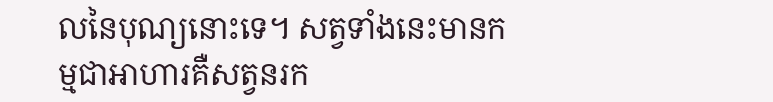លនៃបុណ្យនោះទេ។ សត្វទាំងនេះមានកម្មជាអាហារគឺសត្វនរក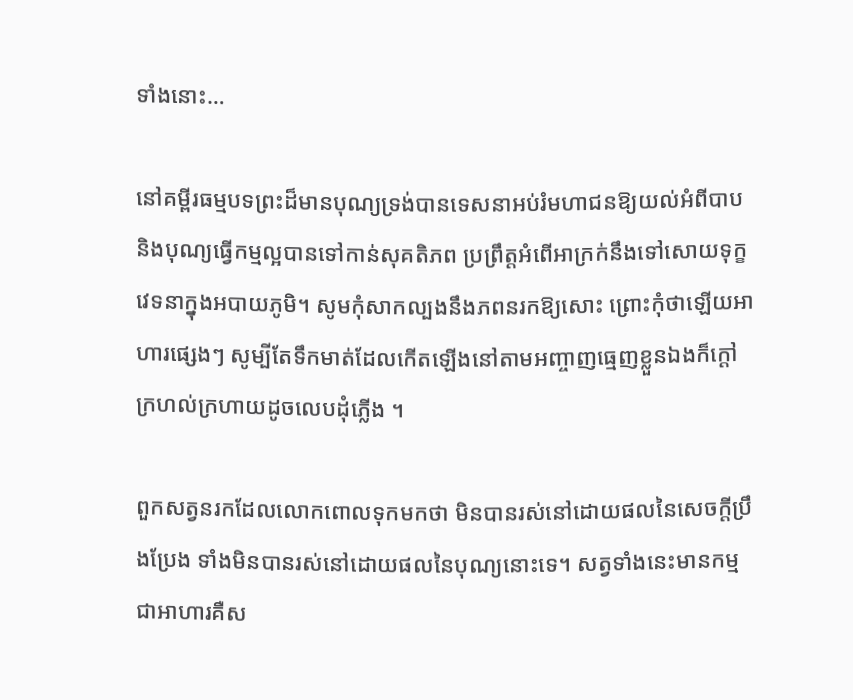ទាំងនោះ…

នៅគម្ពីរធម្មបទព្រះដ៏មានបុណ្យទ្រង់បានទេសនាអប់រំមហាជនឱ្យយល់អំពីបាបនិងបុណ្យធ្វើកម្មល្អបានទៅកាន់សុគតិភព ប្រព្រឹត្តអំពើអាក្រក់នឹងទៅសោយទុក្ខវេទនាក្នុងអបាយភូមិ។ សូមកុំសាកល្បងនឹងភពនរកឱ្យសោះ ព្រោះកុំថាឡើយអាហារផ្សេងៗ សូម្បីតែទឹកមាត់ដែលកើតឡើងនៅតាមអញ្ចាញធ្មេញខ្លួនឯងក៏ក្តៅក្រហល់ក្រហាយដូចលេបដុំភ្លើង ។

ពួកសត្វនរកដែលលោកពោលទុកមកថា មិនបានរស់នៅដោយផលនៃសេចក្តីប្រឹងប្រែង ទាំងមិនបានរស់នៅដោយផលនៃបុណ្យនោះទេ។ សត្វទាំងនេះមានកម្មជាអាហារគឺស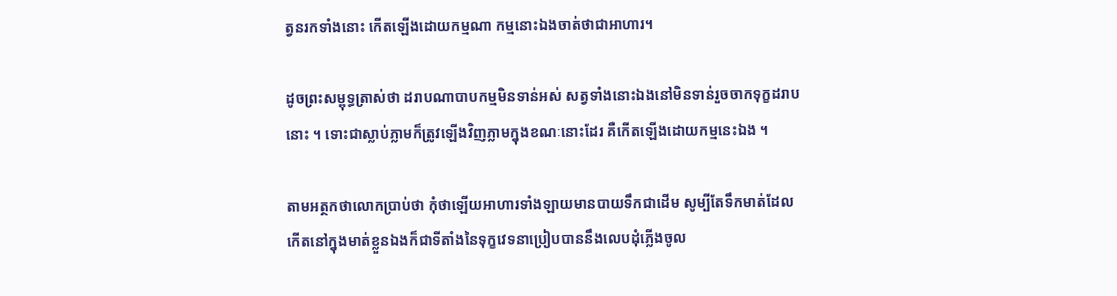ត្វនរកទាំងនោះ កើតឡើងដោយកម្មណា កម្មនោះឯងចាត់ថាជាអាហារ។

ដូចព្រះសម្ពុទ្ធត្រាស់ថា ដរាបណាបាបកម្មមិនទាន់អស់ សត្វទាំងនោះឯងនៅមិនទាន់រួចចាកទុក្ខដរាបនោះ ។ ទោះជាស្លាប់ភ្លាមក៏ត្រូវឡើងវិញភ្លាមក្នុងខណៈនោះដែរ គឺកើតឡើងដោយកម្មនេះឯង ។

តាមអត្ថកថាលោកប្រាប់ថា កុំថាឡើយអាហារទាំងឡាយមានបាយទឹកជាដើម សូម្បីតែទឹកមាត់ដែលកើតនៅក្នុងមាត់ខ្លួនឯងក៏ជាទីតាំងនៃទុក្ខវេទនាប្រៀបបាននឹងលេបដុំភ្លើងចូល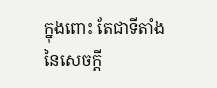ក្នុងពោះ តែជាទីតាំងនៃសេចក្តី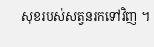សុខរបស់សត្វនរកទៅវិញ ។